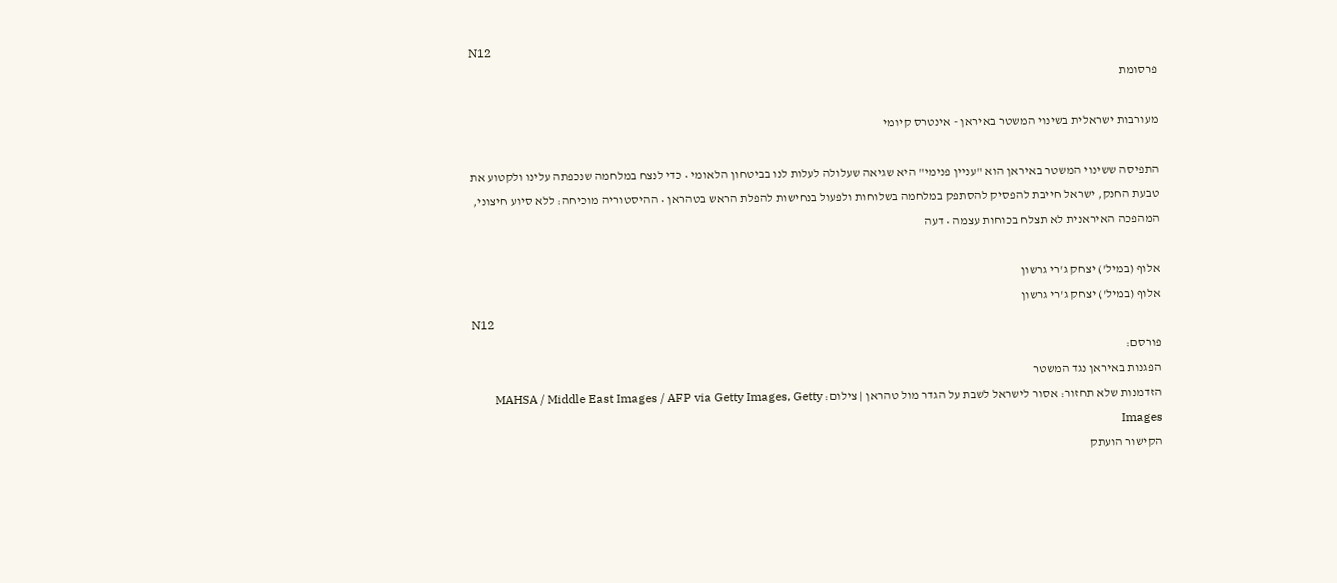N12
פרסומת

מעורבות ישראלית בשינוי המשטר באיראן - אינטרס קיומי

התפיסה ששינוי המשטר באיראן הוא "עניין פנימי" היא שגיאה שעלולה לעלות לנו בביטחון הלאומי • כדי לנצח במלחמה שנכפתה עלינו ולקטוע את טבעת החנק, ישראל חייבת להפסיק להסתפק במלחמה בשלוחות ולפעול בנחישות להפלת הראש בטהראן • ההיסטוריה מוכיחה: ללא סיוע חיצוני, המהפכה האיראנית לא תצלח בכוחות עצמה • דעה

אלוף (במיל') יצחק ג'רי גרשון
אלוף (במיל') יצחק ג'רי גרשון
N12
פורסם:
הפגנות באיראן נגד המשטר
הזדמנות שלא תחזור: אסור לישראל לשבת על הגדר מול טהראן | צילום: MAHSA / Middle East Images / AFP via Getty Images, Getty Images
הקישור הועתק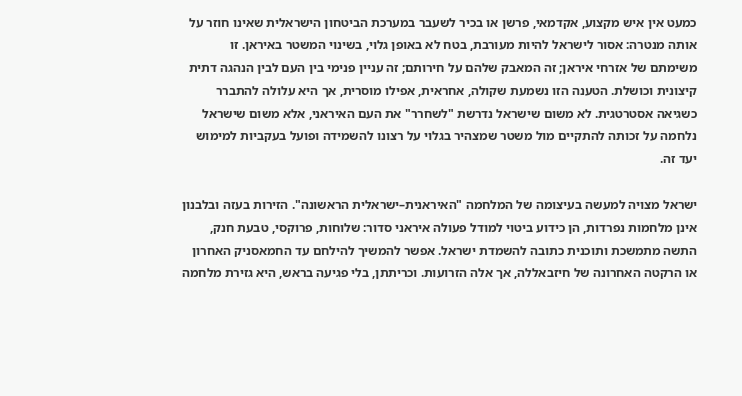כמעט אין איש מקצוע, אקדמאי, פרשן או בכיר לשעבר במערכת הביטחון הישראלית שאינו חוזר על אותה מנטרה: אסור לישראל להיות מעורבת, בטח לא באופן גלוי, בשינוי המשטר באיראן. זו משימתם של אזרחי איראן; זה המאבק שלהם על חירותם; זה עניין פנימי בין העם לבין הנהגה דתית קיצונית וכושלת. הטענה הזו נשמעת שקולה, אחראית, אפילו מוסרית, אך היא עלולה להתברר כשגיאה אסטרטגית. לא משום שישראל נדרשת "לשחרר" את העם האיראני, אלא משום שישראל נלחמה על זכותה להתקיים מול משטר שמצהיר בגלוי על רצונו להשמידה ופועל בעקביות למימוש יעד זה.

ישראל מצויה למעשה בעיצומה של המלחמה "האיראנית–ישראלית הראשונה". הזירות בעזה ובלבנון אינן מלחמות נפרדות, הן כידוע ביטוי למודל פעולה איראני סדור: שלוחות, פרוקסי, טבעת חנק, התשה מתמשכת ותוכנית כתובה להשמדת ישראל. אפשר להמשיך להילחם עד החמאסניק האחרון או הרקטה האחרונה של חיזבאללה, אך אלה הזרועות. וכריתתן, בלי פגיעה בראש, היא גזירת מלחמה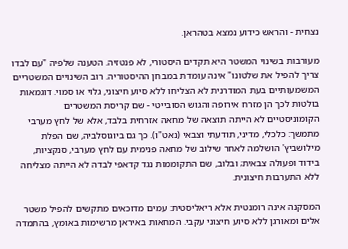נצחית - והראש כידוע נמצא בטהראן.

מעורבות בשינוי המשטר היא תקדים היסטורי, לא פנטזיה. הטענה שלפיה "עם לבדו צריך להפיל את שלטונו" אינה עומדת במבחן ההיסטוריה. רוב השינויים המשטריים המשמעותיים בעת המודרנית לא הצליחו ללא סיוע חיצוני, גלוי או סמוי. דוגמאות בולטות לכך הן מזרח אירופה והגוש הסובייטי - שם קריסת המשטרים הקומוניסטיים לא הייתה תוצאה של מחאה אזרחית בלבד, אלא של לחץ מערבי מתמשך: כלכלי, מדיני, תודעתי וצבאי (נאט"ו). כך גם ביוגוסלביה, שם הפלת מילושביץ' הושלמה לאחר שילוב של מחאה פנימית עם לחץ מערבי, סנקציות, בידוד ופעולה צבאית; ובלוב, שם התקוממות נגד קדאפי לבדה לא הייתה מצליחה ללא התערבות חיצונית.

המסקנה אינה רומנטית אלא ריאליסטית: עמים מדוכאים מתקשים להפיל משטר אלים ומאורגן ללא סיוע חיצוני עקבי. המחאות באיראן מרשימות באומץ, בהתמדה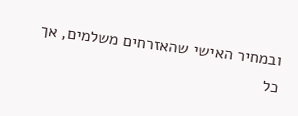ובמחיר האישי שהאזרחים משלמים, אך כל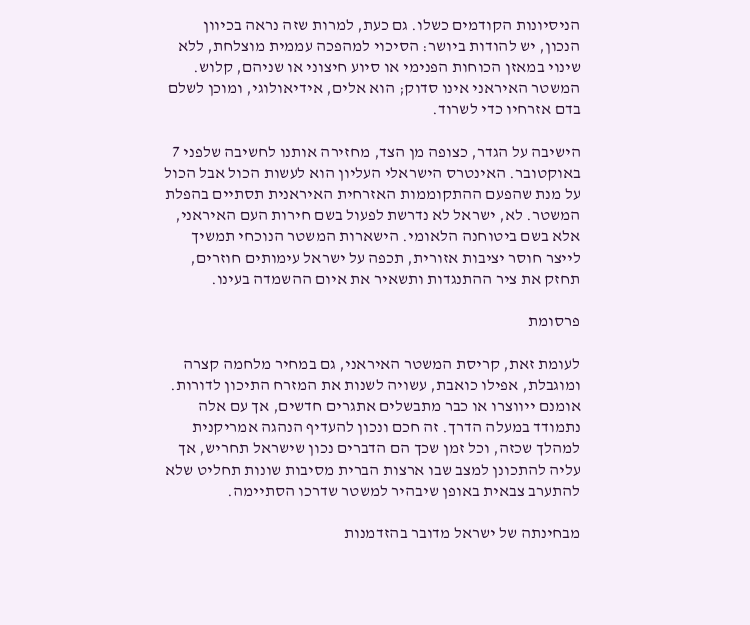הניסיונות הקודמים כשלו. גם כעת, למרות שזה נראה בכיוון הנכון, יש להודות ביושר: הסיכוי למהפכה עממית מוצלחת, ללא שינוי במאזן הכוחות הפנימי או סיוע חיצוני או שניהם, קלוש. המשטר האיראני אינו סדוק; הוא אלים, אידיאולוגי, ומוכן לשלם בדם אזרחיו כדי לשרוד.

הישיבה על הגדר, כצופה מן הצד, מחזירה אותנו לחשיבה שלפני 7 באוקטובר. האינטרס הישראלי העליון הוא לעשות הכול אבל הכול על מנת שהפעם ההתקוממות האזרחית האיראנית תסתיים בהפלת המשטר. לא, ישראל לא נדרשת לפעול בשם חירות העם האיראני, אלא בשם ביטוחנה הלאומי. הישארות המשטר הנוכחי תמשיך לייצר חוסר יציבות אזורית, תכפה על ישראל עימותים חוזרים, תחזק את ציר ההתנגדות ותשאיר את איום ההשמדה בעינו.

פרסומת

לעומת זאת, קריסת המשטר האיראני, גם במחיר מלחמה קצרה ומוגבלת, אפילו כואבת, עשויה לשנות את המזרח התיכון לדורות. אומנם ייווצרו או כבר מתבשלים אתגרים חדשים, אך עם אלה נתמודד במעלה הדרך. זה חכם ונכון להעדיף הנהגה אמריקנית למהלך שכזה, וכל זמן שכך הם הדברים נכון שישראל תחריש, אך עליה להתכונן למצב שבו ארצות הברית מסיבות שונות תחליט שלא להתערב צבאית באופן שיבהיר למשטר שדרכו הסתיימה.

מבחינתה של ישראל מדובר בהזדמנות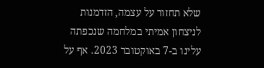שלא תחזור על עצמה, הזדמנות לניצחון אמיתי במלחמה שנכפתה עלינו ב-7 באוקטובר 2023. אף על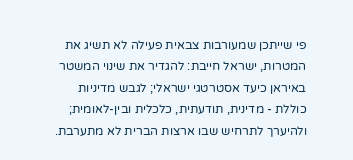פי שייתכן שמעורבות צבאית פעילה לא תשיג את המטרות, ישראל חייבת: להגדיר את שינוי המשטר באיראן כיעד אסטרטגי ישראלי; לגבש מדיניות כוללת - מדינית, תודעתית, כלכלית ובין-לאומית; ולהיערך לתרחיש שבו ארצות הברית לא מתערבת.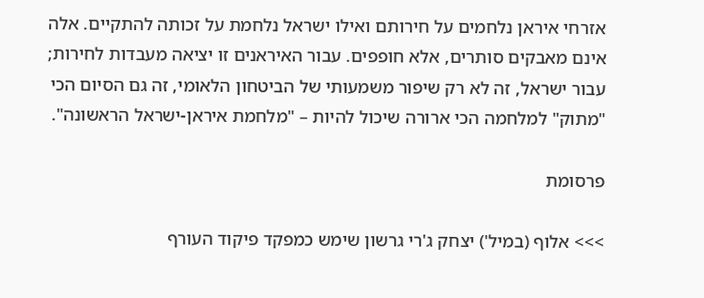אזרחי איראן נלחמים על חירותם ואילו ישראל נלחמת על זכותה להתקיים. אלה אינם מאבקים סותרים, אלא חופפים. עבור האיראנים זו יציאה מעבדות לחירות; עבור ישראל, זה לא רק שיפור משמעותי של הביטחון הלאומי, זה גם הסיום הכי "מתוק" למלחמה הכי ארורה שיכול להיות – "מלחמת איראן-ישראל הראשונה".

פרסומת

>>> אלוף (במיל') יצחק ג'רי גרשון שימש כמפקד פיקוד העורף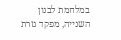במלחמת לבנון השנייה, מפקד גזרת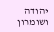יהודה ושומרון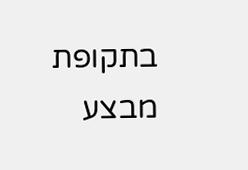בתקופת מבצע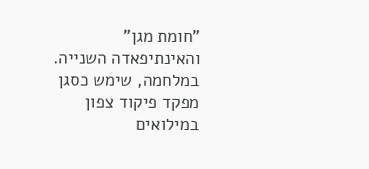"חומת מגן" והאינתיפאדה השנייה. במלחמה, שימש כסגן מפקד פיקוד צפון במילואים